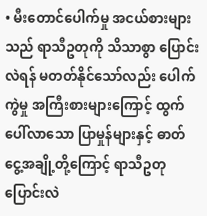• မီးတောင်ပေါက်မှု အငယ်စားများသည် ရာသီဥတုကို သိသာစွာ ပြောင်းလဲရန် မတတ်နိုင်သော်လည်း ပေါက်ကွဲမှု အကြီးစားများကြောင့် ထွက်ပေါ်လာသော ပြာမှုန်များနှင့် ဓာတ်ငွေ့အချို့တို့ကြောင့် ရာသီဥတုပြောင်းလဲ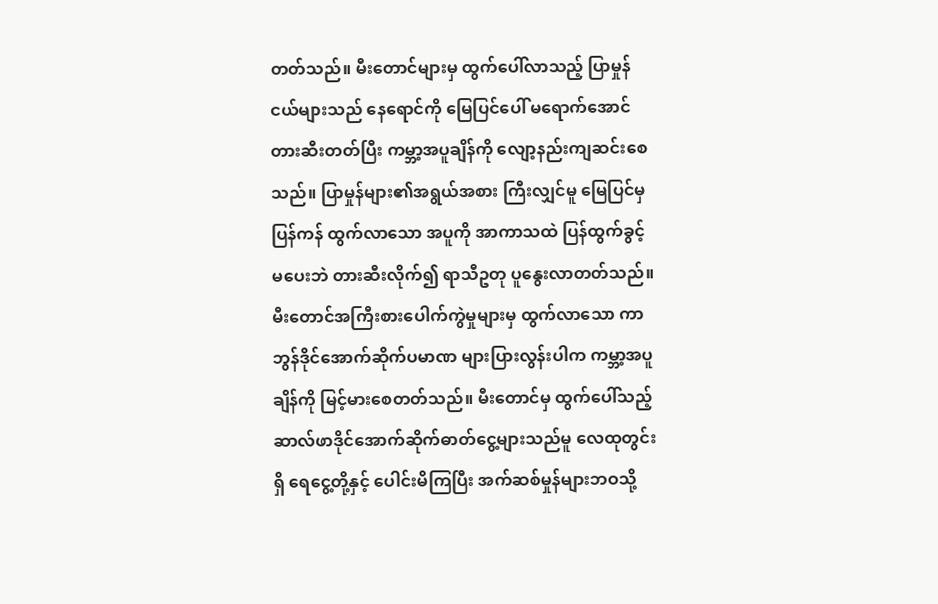တတ်သည်။ မီးတောင်များမှ ထွက်ပေါ်လာသည့် ပြာမှုန်ငယ်များသည် နေရောင်ကို မြေပြင်ပေါ် မရောက်အောင် တားဆီးတတ်ပြီး ကမ္ဘာ့အပူချိန်ကို လျော့နည်းကျဆင်းစေသည်။ ပြာမှုန်များ၏အရွယ်အစား ကြီးလျှင်မူ မြေပြင်မှ ပြန်ကန် ထွက်လာသော အပူကို အာကာသထဲ ပြန်ထွက်ခွင့်မပေးဘဲ တားဆီးလိုက်၍ ရာသီဥတု ပူနွေးလာတတ်သည်။ မီးတောင်အကြီးစားပေါက်ကွဲမှုများမှ ထွက်လာသော ကာဘွန်ဒိုင်အောက်ဆိုက်ပမာဏ များပြားလွန်းပါက ကမ္ဘာ့အပူချိန်ကို မြင့်မားစေတတ်သည်။ မီးတောင်မှ ထွက်ပေါ်သည့် ဆာလ်ဖာဒိုင်အောက်ဆိုက်ဓာတ်ငွေ့များသည်မူ လေထုတွင်းရှိ ရေငွေ့တို့နှင့် ပေါင်းမိကြပြီး အက်ဆစ်မှုန်များဘဝသို့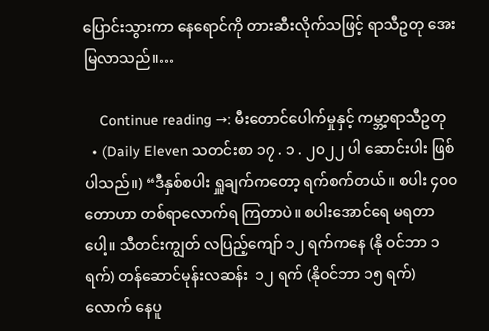ပြောင်းသွားကာ နေရောင်ကို တားဆီးလိုက်သဖြင့် ရာသီဥတု အေးမြလာသည်။…

    Continue reading →: မီးတောင်ပေါက်မှုနှင့် ကမ္ဘာ့ရာသီဥတု
  • (Daily Eleven သတင်းစာ ၁၇ . ၁ . ၂၀၂၂ ပါ ဆောင်းပါး ဖြစ်ပါသည်။) “ဒီနှစ်စပါး ရှူချက်ကတော့ ရက်စက်တယ်။ စပါး ၄၀၀ တောဟာ တစ်ရာလောက်ရ ကြတာပဲ။ စပါးအောင်ရေ မရတာပေါ့။ သီတင်းကျွတ် လပြည့်ကျော် ၁၂ ရက်ကနေ (နို ဝင်ဘာ ၁ ရက်) တန်ဆောင်မုန်းလဆန်း  ၁၂ ရက် (နိုဝင်ဘာ ၁၅ ရက်) လောက် နေပူ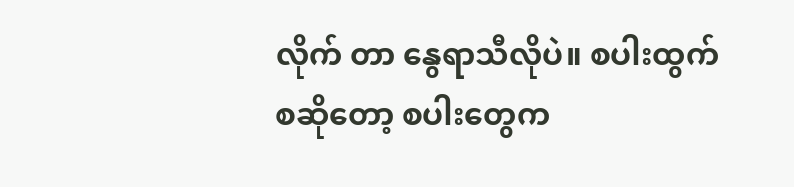လိုက် တာ နွေရာသီလိုပဲ။ စပါးထွက်စဆိုတော့ စပါးတွေက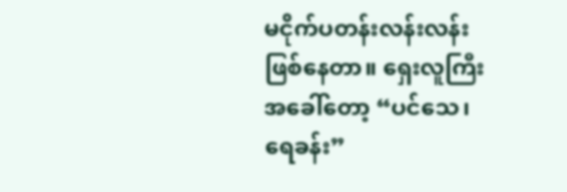မငိုက်ပတန်းလန်းလန်း ဖြစ်နေတာ။ ရှေးလူကြီးအခေါ်တော့ “ပင်သေ၊ ရေခန်း”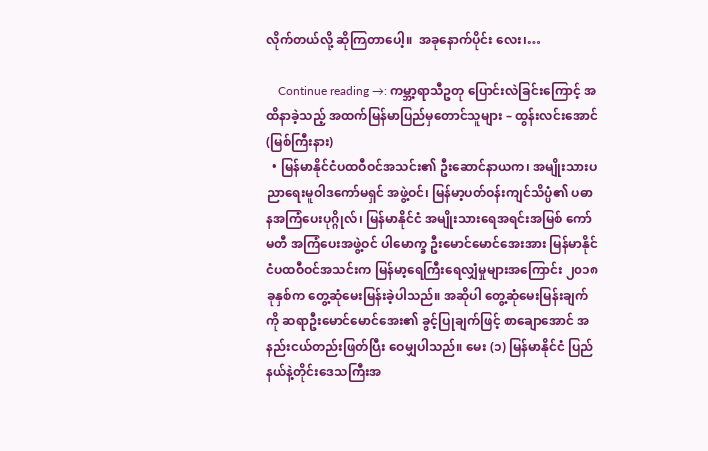လိုက်တယ်လို့ ဆိုကြတာပေါ့။  အခုနောက်ပိုင်း လေး၊…

    Continue reading →: ကမ္ဘာ့ရာသီဥတု ပြောင်းလဲခြင်းကြောင့် အထိနာခဲ့သည့် အထက်မြန်မာပြည်မှတောင်သူများ – ထွန်းလင်းအောင် (မြစ်ကြီးနား)
  • မြန်မာနိုင်ငံပထဝီဝင်အသင်း၏ ဦးဆောင်နာယက၊ အမျိုးသားပညာရေးမူဝါဒကော်မရှင် အဖွဲ့ဝင်၊ မြန်မာ့ပတ်ဝန်းကျင်သိပ္ပံ၏ ပဓာနအကြံပေးပုဂ္ဂိုလ်၊ မြန်မာနိုင်ငံ အမျိုးသားရေအရင်းအမြစ် ကော်မတီ အကြံပေးအဖွဲ့ဝင် ပါမောက္ခ ဦးမောင်မောင်အေးအား မြန်မာနိုင်ငံပထဝီဝင်အသင်းက မြန်မာ့ရေကြီးရေလျှံမှုများအကြောင်း ၂၀၁၈ ခုနှစ်က တွေ့ဆုံမေးမြန်းခဲ့ပါသည်။ အဆိုပါ တွေ့ဆုံမေးမြန်းချက်ကို ဆရာဦးမောင်မောင်အေး၏ ခွင့်ပြုချက်ဖြင့် စာချောအောင် အနည်းငယ်တည်းဖြတ်ပြီး ဝေမျှပါသည်။ မေး (၁) မြန်မာနိုင်ငံ ပြည်နယ်နဲ့တိုင်းဒေသကြီးအ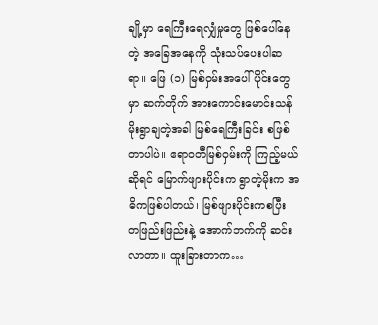ချို့မှာ ရေကြီးရေလျှံမှုတွေ ဖြစ်ပေါ်နေတဲ့ အခြေအနေကို သုံးသပ်ပေးပါဆရာ။ ဖြေ (၁) မြစ်ဝှမ်းအပေါ်ပိုင်းတွေမှာ ဆက်တိုက် အားကောင်းမောင်းသန် မိုးရွာချတဲ့အခါ မြစ်ရေကြီးခြင်း စဖြစ်တာပါပဲ။ ဧရာဝတီမြစ်ဝှမ်းကို ကြည့်မယ်ဆိုရင် မြောက်ဖျားပိုင်းက ရွာတဲ့မိုးက အဓိကဖြစ်ပါတယ်၊ မြစ်ဖျားပိုင်းကစပြီး တဖြည်းဖြည်းနဲ့ အောက်ဘက်ကို ဆင်းလာတာ။ ထူးခြားတာက…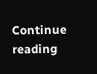Continue reading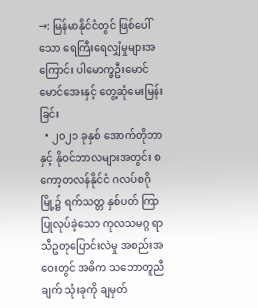→: မြန်မာနိုင်ငံတွင် ဖြစ်ပေါ်သော ရေကြီးရေလျှံမှုများအကြောင်း ပါမောက္ခဦးမောင်မောင်အေးနှင့် တွေ့ဆုံမေးမြန်းခြင်း
  • ၂၀၂၁ ခုနှစ် အောက်တိုဘာနှင့် နိုဝင်ဘာလများအတွင်း စကော့တလန်နိုင်ငံ ဂလပ်စဂိုမြို့၌ ရက်သတ္တ နှစ်ပတ် ကြာ ပြုလုပ်ခဲ့သော ကုလသမဂ္ဂ ရာသီဥတုပြောင်းလဲမှု အစည်းအဝေးတွင် အဓိက သဘောတူညီချက် သုံးခုကို ချမှတ်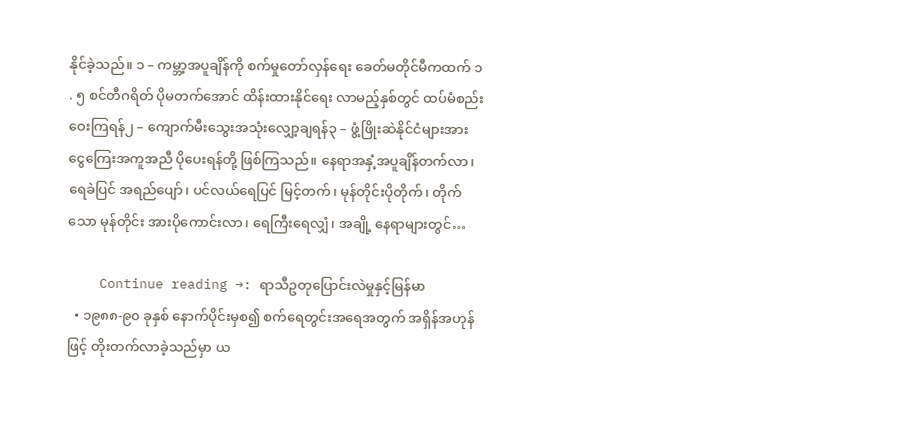နိုင်ခဲ့သည်။ ၁ – ကမ္ဘာ့အပူချိန်ကို စက်မှုတော်လှန်ရေး ခေတ်မတိုင်မီကထက် ၁ . ၅ စင်တီဂရိတ် ပိုမတက်အောင် ထိန်းထားနိုင်ရေး လာမည့်နှစ်တွင် ထပ်မံစည်းဝေးကြရန်၂ – ကျောက်မီးသွေးအသုံးလျှော့ချရန်၃ – ဖွံ့ဖြိုးဆဲနိုင်ငံများအား ငွေကြေးအကူအညီ ပိုပေးရန်တို့ ဖြစ်ကြသည်။ နေရာအနှံ့အပူချိန်တက်လာ၊ ရေခဲပြင် အရည်ပျော်၊ ပင်လယ်ရေပြင် မြင့်တက်၊ မုန်တိုင်းပိုတိုက်၊ တိုက် သော မုန်တိုင်း အားပိုကောင်းလာ၊ ရေကြီးရေလျှံ၊ အချို့ နေရာများတွင်…

    Continue reading →: ရာသီဥတုပြောင်းလဲမှုနှင့်မြန်မာ
  • ၁၉၈၈-၉၀ ခုနှစ် နောက်ပိုင်းမှစ၍ စက်ရေတွင်းအရေအတွက် အရှိန်အဟုန်ဖြင့် တိုးတက်လာခဲ့သည်မှာ ယ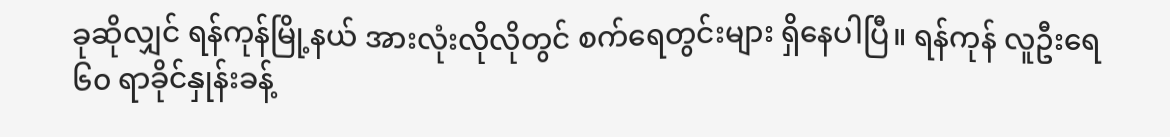ခုဆိုလျှင် ရန်ကုန်မြို့နယ် အားလုံးလိုလိုတွင် စက်ရေတွင်းများ ရှိနေပါပြီ။ ရန်ကုန် လူဦးရေ ၆၀ ရာခိုင်နှုန်းခန့်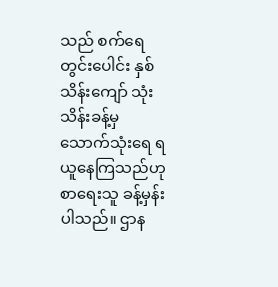သည် စက်ရေတွင်းပေါင်း နှစ်သိန်းကျော် သုံးသိန်းခန့်မှ သောက်သုံးရေ ရယူနေကြသည်ဟု စာရေးသူ ခန့်မှန်းပါသည်။ ဌာန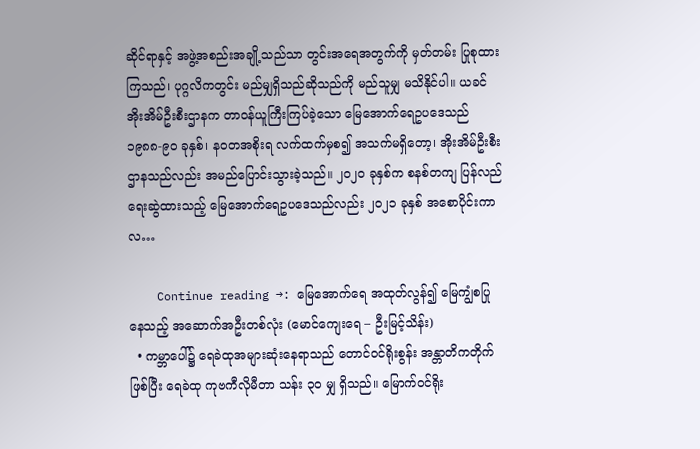ဆိုင်ရာနှင့် အဖွဲ့အစည်းအချို့သည်သာ တွင်းအရေအတွက်ကို မှတ်တမ်း ပြုစုထားကြသည်၊ ပုဂ္ဂလိကတွင်း မည်မျှရှိသည်ဆိုသည်ကို မည်သူမျှ မသိနိုင်ပါ။ ယခင် အိုးအိမ်ဦးစီးဌာနက တာဝန်ယူကြီးကြပ်ခဲ့သော မြေအောက်ရေဥပဒေသည် ၁၉၈၈-၉၀ ခုနှစ်၊ နဝတအစိုးရ လက်ထက်မှစ၍ အသက်မရှိတော့၊ အိုးအိမ်ဦးစီးဌာနသည်လည်း အမည်ပြောင်းသွားခဲ့သည်။ ၂၀၂၀ ခုနှစ်က စနစ်တကျ ပြန်လည်ရေးဆွဲထားသည့် မြေအောက်ရေဥပဒေသည်လည်း ၂၀၂၁ ခုနှစ် အစောပိုင်းကာလ…

    Continue reading →: မြေအောက်ရေ အထုတ်လွန်၍ မြေကျွံစပြုနေသည့် အဆောက်အဦးတစ်လုံး (မောင်ကျေးရေ – ဦးမြင့်သိန်း)
  • ကမ္ဘာပေါ်၌ ရေခဲထုအများဆုံးနေရာသည် တောင်ဝင်ရိုးစွန်း အန္တာတိကတိုက်ဖြစ်ပြီး ရေခဲထု ကုဗကီလိုမီတာ သန်း ၃၀ မျှ ရှိသည်။ မြောက်ဝင်ရိုး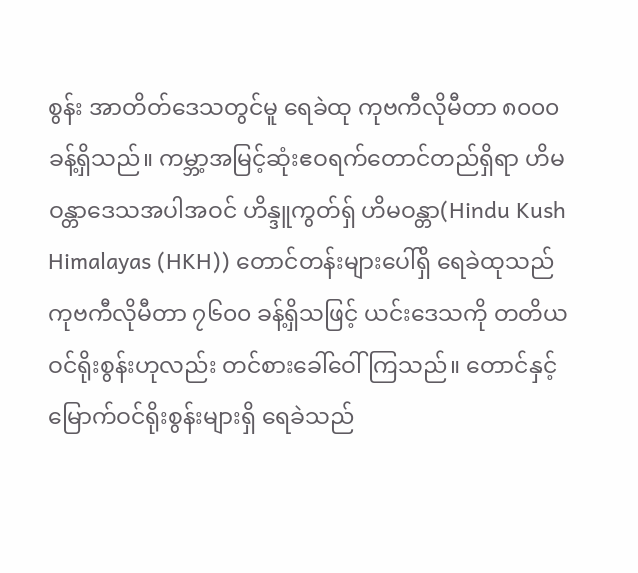စွန်း အာတိတ်ဒေသတွင်မူ ရေခဲထု ကုဗကီလိုမီတာ ၈၀၀၀ ခန့်ရှိသည်။ ကမ္ဘာ့အမြင့်ဆုံးဧဝရက်တောင်တည်ရှိရာ ဟိမဝန္တာဒေသအပါအဝင် ဟိန္ဒူကွတ်ရှ် ဟိမဝန္တာ(Hindu Kush Himalayas (HKH)) တောင်တန်းများပေါ်ရှိ ရေခဲထုသည် ကုဗကီလိုမီတာ ၇၆၀၀ ခန့်ရှိသဖြင့် ယင်းဒေသကို တတိယဝင်ရိုးစွန်းဟုလည်း တင်စားခေါ်ဝေါ်ကြသည်။ တောင်နှင့်မြောက်ဝင်ရိုးစွန်းများရှိ ရေခဲသည်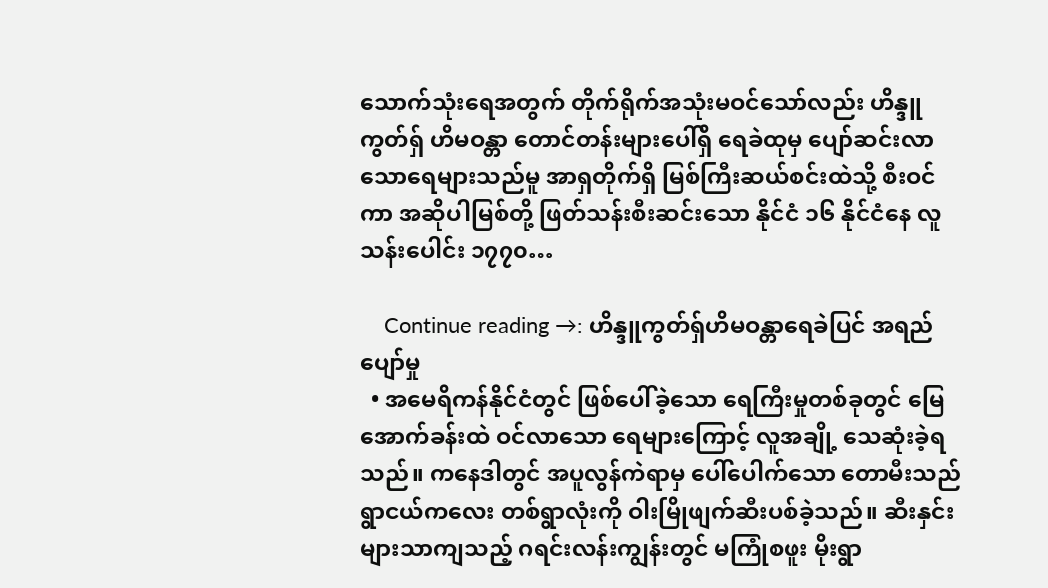သောက်သုံးရေအတွက် တိုက်ရိုက်အသုံးမဝင်သော်လည်း ဟိန္ဒူကွတ်ရှ် ဟိမဝန္တာ တောင်တန်းများပေါ်ရှိ ရေခဲထုမှ ပျော်ဆင်းလာသောရေများသည်မူ အာရှတိုက်ရှိ မြစ်ကြီးဆယ်စင်းထဲသို့ စီးဝင်ကာ အဆိုပါမြစ်တို့ ဖြတ်သန်းစီးဆင်းသော နိုင်ငံ ၁၆ နိုင်ငံနေ လူသန်းပေါင်း ၁၇၇၀…

    Continue reading →: ဟိန္ဒူကွတ်ရှ်ဟိမဝန္တာရေခဲပြင် အရည်ပျော်မှု
  • အမေရိကန်နိုင်ငံတွင် ဖြစ်ပေါ်ခဲ့သော ရေကြီးမှုတစ်ခုတွင် မြေအောက်ခန်းထဲ ဝင်လာသော ရေများကြောင့် လူအချို့ သေဆုံးခဲ့ရသည်။ ကနေဒါတွင် အပူလွန်ကဲရာမှ ပေါ်ပေါက်သော တောမီးသည် ရွာငယ်ကလေး တစ်ရွာလုံးကို ဝါးမြိုဖျက်ဆီးပစ်ခဲ့သည်။ ဆီးနှင်းများသာကျသည့် ဂရင်းလန်းကျွန်းတွင် မကြုံစဖူး မိုးရွာ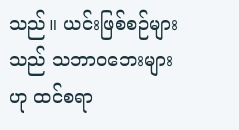သည်။ ယင်းဖြစ်စဉ်များသည် သဘာဝဘေးများဟု ထင်စရာ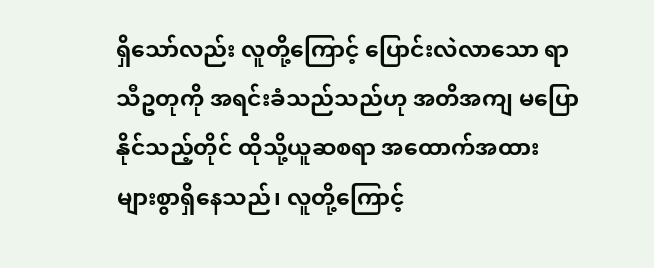ရှိသော်လည်း လူတို့ကြောင့် ပြောင်းလဲလာသော ရာသီဥတုကို အရင်းခံသည်သည်ဟု အတိအကျ မပြောနိုင်သည့်တိုင် ထိုသို့ယူဆစရာ အထောက်အထား များစွာရှိနေသည်၊ လူတို့ကြောင့်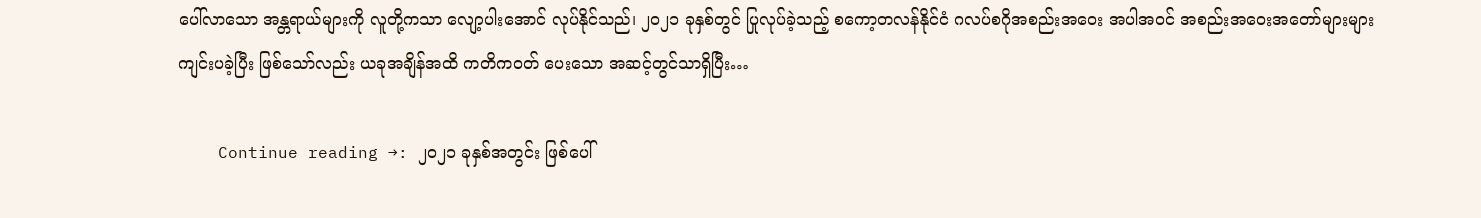ပေါ်လာသော အန္တရာယ်များကို လူတို့ကသာ လျော့ပါးအောင် လုပ်နိုင်သည်၊ ၂၀၂၁ ခုနှစ်တွင် ပြုလုပ်ခဲ့သည့် စကော့တလန်နိုင်ငံ ဂလပ်စဂိုအစည်းအဝေး အပါအဝင် အစည်းအဝေးအတော်များများ ကျင်းပခဲ့ပြီး ဖြစ်သော်လည်း ယခုအချိန်အထိ ကတိကဝတ် ပေးသော အဆင့်တွင်သာရှိပြီး…

    Continue reading →: ၂၀၂၁ ခုနှစ်အတွင်း ဖြစ်ပေါ်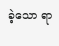ခဲ့သော ရာ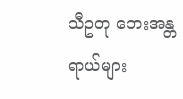သီဥတု ဘေးအန္တရာယ်များ